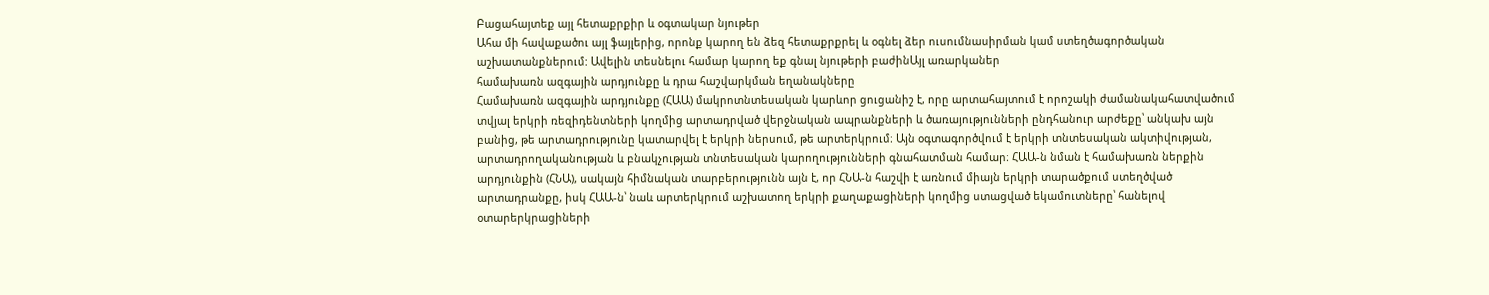Բացահայտեք այլ հետաքրքիր և օգտակար նյութեր
Ահա մի հավաքածու այլ ֆայլերից, որոնք կարող են ձեզ հետաքրքրել և օգնել ձեր ուսումնասիրման կամ ստեղծագործական աշխատանքներում: Ավելին տեսնելու համար կարող եք գնալ նյութերի բաժինԱյլ առարկաներ
համախառն ազգային արդյունքը և դրա հաշվարկման եղանակները
Համախառն ազգային արդյունքը (ՀԱԱ) մակրոտնտեսական կարևոր ցուցանիշ է, որը արտահայտում է որոշակի ժամանակահատվածում տվյալ երկրի ռեզիդենտների կողմից արտադրված վերջնական ապրանքների և ծառայությունների ընդհանուր արժեքը՝ անկախ այն բանից, թե արտադրությունը կատարվել է երկրի ներսում, թե արտերկրում։ Այն օգտագործվում է երկրի տնտեսական ակտիվության, արտադրողականության և բնակչության տնտեսական կարողությունների գնահատման համար։ ՀԱԱ-ն նման է համախառն ներքին արդյունքին (ՀՆԱ), սակայն հիմնական տարբերությունն այն է, որ ՀՆԱ-ն հաշվի է առնում միայն երկրի տարածքում ստեղծված արտադրանքը, իսկ ՀԱԱ-ն՝ նաև արտերկրում աշխատող երկրի քաղաքացիների կողմից ստացված եկամուտները՝ հանելով օտարերկրացիների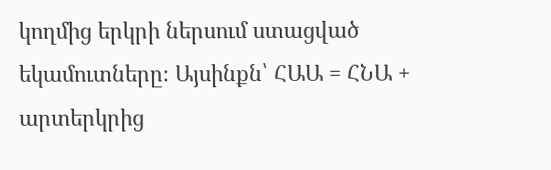կողմից երկրի ներսում ստացված եկամուտները։ Այսինքն՝ ՀԱԱ = ՀՆԱ + արտերկրից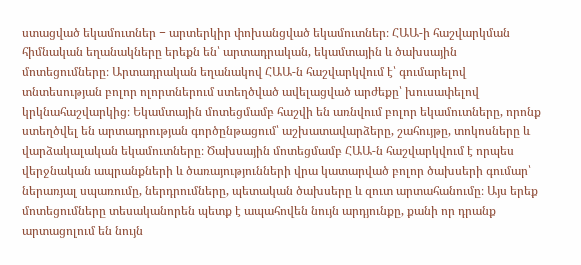ստացված եկամուտներ − արտերկիր փոխանցված եկամուտներ։ ՀԱԱ-ի հաշվարկման հիմնական եղանակները երեքն են՝ արտադրական, եկամտային և ծախսային մոտեցումները։ Արտադրական եղանակով ՀԱԱ-ն հաշվարկվում է՝ գումարելով տնտեսության բոլոր ոլորտներում ստեղծված ավելացված արժեքը՝ խուսափելով կրկնահաշվարկից։ Եկամտային մոտեցմամբ հաշվի են առնվում բոլոր եկամուտները, որոնք ստեղծվել են արտադրության գործընթացում՝ աշխատավարձերը, շահույթը, տոկոսները և վարձակալական եկամուտները։ Ծախսային մոտեցմամբ ՀԱԱ-ն հաշվարկվում է որպես վերջնական ապրանքների և ծառայությունների վրա կատարված բոլոր ծախսերի գումար՝ ներառյալ սպառումը, ներդրումները, պետական ծախսերը և զուտ արտահանումը։ Այս երեք մոտեցումները տեսականորեն պետք է ապահովեն նույն արդյունքը, քանի որ դրանք արտացոլում են նույն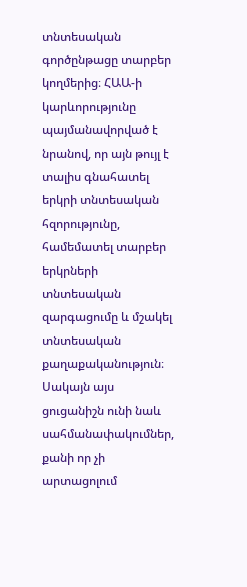տնտեսական գործընթացը տարբեր կողմերից։ ՀԱԱ-ի կարևորությունը պայմանավորված է նրանով, որ այն թույլ է տալիս գնահատել երկրի տնտեսական հզորությունը, համեմատել տարբեր երկրների տնտեսական զարգացումը և մշակել տնտեսական քաղաքականություն։ Սակայն այս ցուցանիշն ունի նաև սահմանափակումներ, քանի որ չի արտացոլում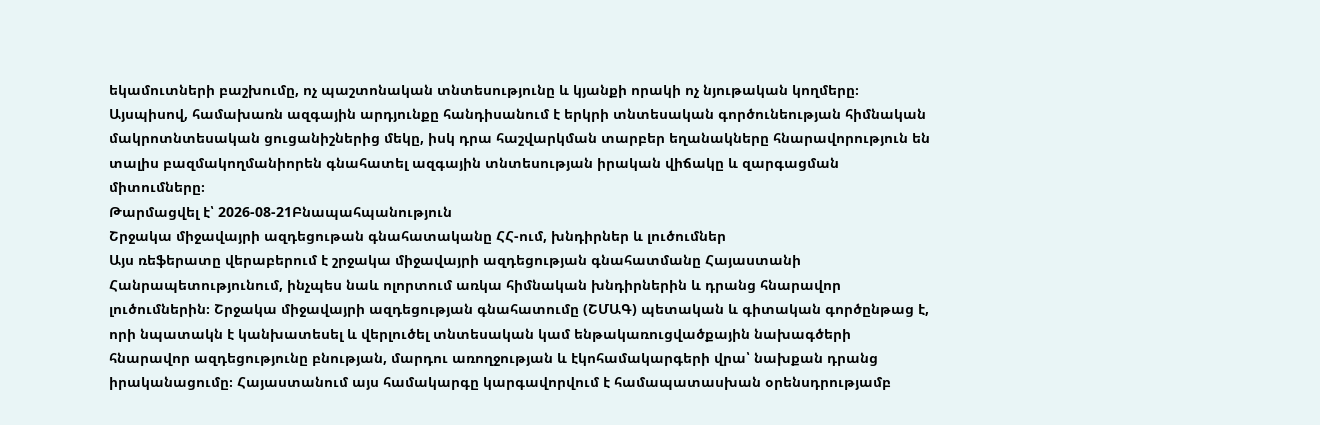եկամուտների բաշխումը, ոչ պաշտոնական տնտեսությունը և կյանքի որակի ոչ նյութական կողմերը։ Այսպիսով, համախառն ազգային արդյունքը հանդիսանում է երկրի տնտեսական գործունեության հիմնական մակրոտնտեսական ցուցանիշներից մեկը, իսկ դրա հաշվարկման տարբեր եղանակները հնարավորություն են տալիս բազմակողմանիորեն գնահատել ազգային տնտեսության իրական վիճակը և զարգացման միտումները։
Թարմացվել է՝ 2026-08-21Բնապահպանություն
Շրջակա միջավայրի ազդեցութան գնահատականը ՀՀ-ում, խնդիրներ և լուծումներ
Այս ռեֆերատը վերաբերում է շրջակա միջավայրի ազդեցության գնահատմանը Հայաստանի Հանրապետությունում, ինչպես նաև ոլորտում առկա հիմնական խնդիրներին և դրանց հնարավոր լուծումներին։ Շրջակա միջավայրի ազդեցության գնահատումը (ՇՄԱԳ) պետական և գիտական գործընթաց է, որի նպատակն է կանխատեսել և վերլուծել տնտեսական կամ ենթակառուցվածքային նախագծերի հնարավոր ազդեցությունը բնության, մարդու առողջության և էկոհամակարգերի վրա՝ նախքան դրանց իրականացումը։ Հայաստանում այս համակարգը կարգավորվում է համապատասխան օրենսդրությամբ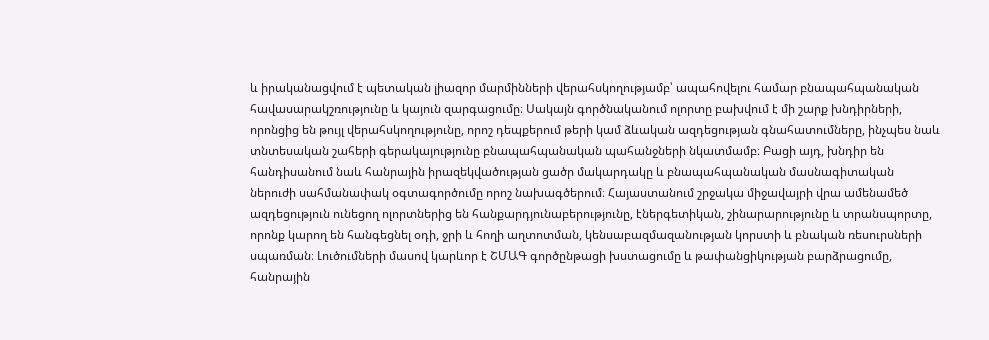և իրականացվում է պետական լիազոր մարմինների վերահսկողությամբ՝ ապահովելու համար բնապահպանական հավասարակշռությունը և կայուն զարգացումը։ Սակայն գործնականում ոլորտը բախվում է մի շարք խնդիրների, որոնցից են թույլ վերահսկողությունը, որոշ դեպքերում թերի կամ ձևական ազդեցության գնահատումները, ինչպես նաև տնտեսական շահերի գերակայությունը բնապահպանական պահանջների նկատմամբ։ Բացի այդ, խնդիր են հանդիսանում նաև հանրային իրազեկվածության ցածր մակարդակը և բնապահպանական մասնագիտական ներուժի սահմանափակ օգտագործումը որոշ նախագծերում։ Հայաստանում շրջակա միջավայրի վրա ամենամեծ ազդեցություն ունեցող ոլորտներից են հանքարդյունաբերությունը, էներգետիկան, շինարարությունը և տրանսպորտը, որոնք կարող են հանգեցնել օդի, ջրի և հողի աղտոտման, կենսաբազմազանության կորստի և բնական ռեսուրսների սպառման։ Լուծումների մասով կարևոր է ՇՄԱԳ գործընթացի խստացումը և թափանցիկության բարձրացումը, հանրային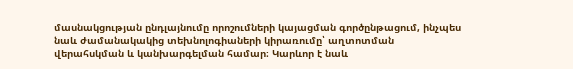մասնակցության ընդլայնումը որոշումների կայացման գործընթացում, ինչպես նաև ժամանակակից տեխնոլոգիաների կիրառումը՝ աղտոտման վերահսկման և կանխարգելման համար։ Կարևոր է նաև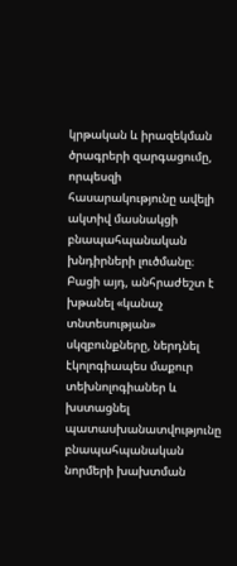կրթական և իրազեկման ծրագրերի զարգացումը, որպեսզի հասարակությունը ավելի ակտիվ մասնակցի բնապահպանական խնդիրների լուծմանը։ Բացի այդ, անհրաժեշտ է խթանել «կանաչ տնտեսության» սկզբունքները, ներդնել էկոլոգիապես մաքուր տեխնոլոգիաներ և խստացնել պատասխանատվությունը բնապահպանական նորմերի խախտման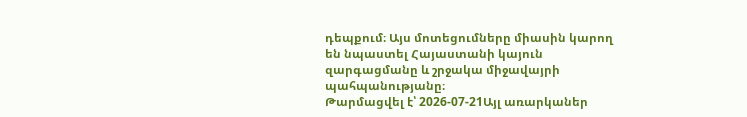դեպքում։ Այս մոտեցումները միասին կարող են նպաստել Հայաստանի կայուն զարգացմանը և շրջակա միջավայրի պահպանությանը։
Թարմացվել է՝ 2026-07-21Այլ առարկաներ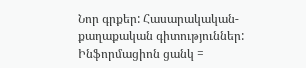Նոր գրքեր: Հասարակական-քաղաքական գիտություններ: Ինֆորմացիոն ցանկ =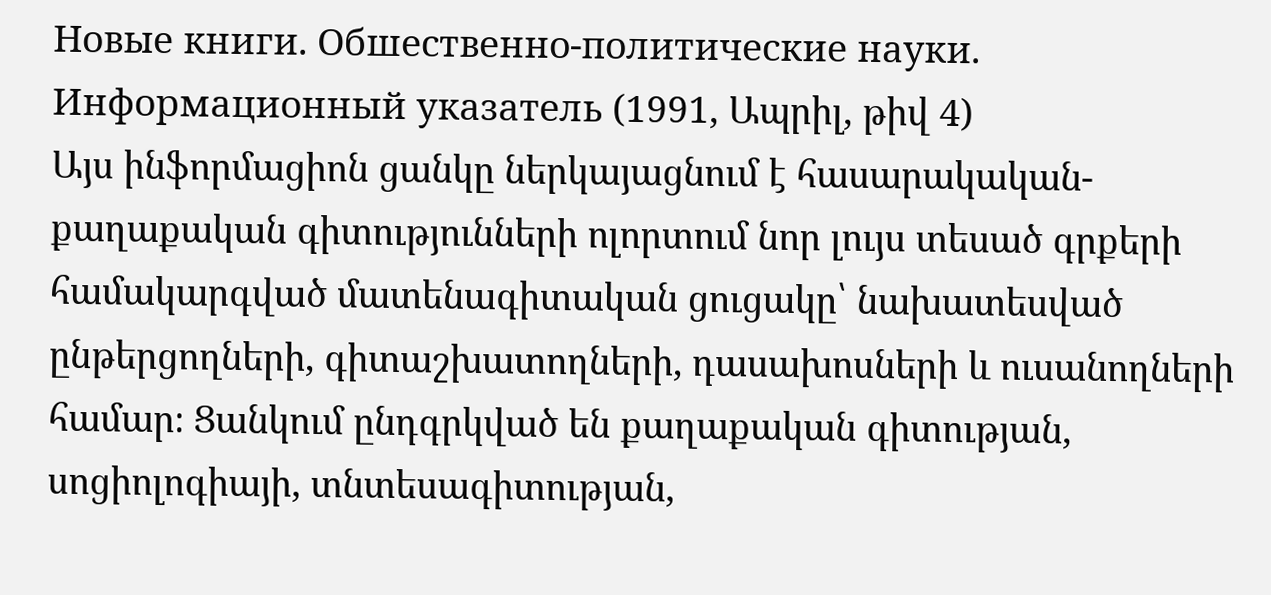Новые книги. Обшественно-политические науки. Информационный указатель (1991, Ապրիլ, թիվ 4)
Այս ինֆորմացիոն ցանկը ներկայացնում է հասարակական-քաղաքական գիտությունների ոլորտում նոր լույս տեսած գրքերի համակարգված մատենագիտական ցուցակը՝ նախատեսված ընթերցողների, գիտաշխատողների, դասախոսների և ուսանողների համար։ Ցանկում ընդգրկված են քաղաքական գիտության, սոցիոլոգիայի, տնտեսագիտության,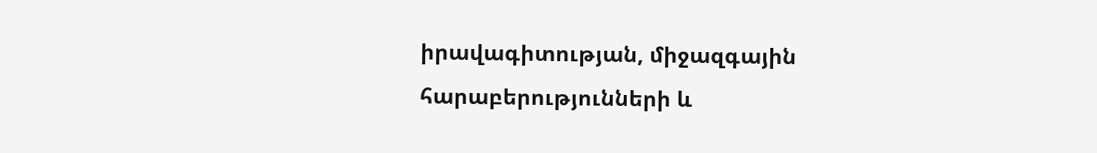իրավագիտության, միջազգային հարաբերությունների և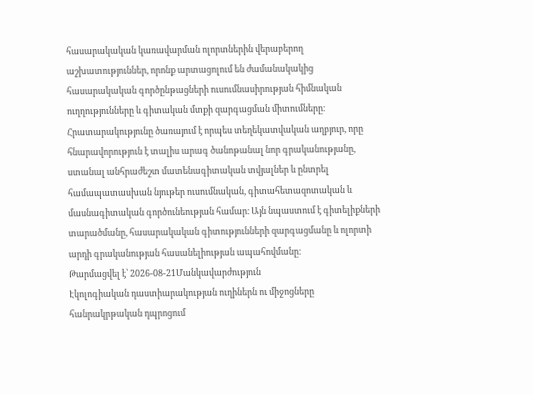հասարակական կառավարման ոլորտներին վերաբերող աշխատություններ, որոնք արտացոլում են ժամանակակից հասարակական գործընթացների ուսումնասիրության հիմնական ուղղությունները և գիտական մտքի զարգացման միտումները։ Հրատարակությունը ծառայում է որպես տեղեկատվական աղբյուր, որը հնարավորություն է տալիս արագ ծանոթանալ նոր գրականությանը, ստանալ անհրաժեշտ մատենագիտական տվյալներ և ընտրել համապատասխան նյութեր ուսումնական, գիտահետազոտական և մասնագիտական գործունեության համար։ Այն նպաստում է գիտելիքների տարածմանը, հասարակական գիտությունների զարգացմանը և ոլորտի արդի գրականության հասանելիության ապահովմանը։
Թարմացվել է՝ 2026-08-21Մանկավարժություն
Էկոլոգիական դաստիարակության ուղիներն ու միջոցները հանրակրթական դպրոցում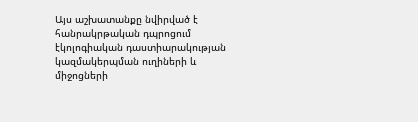Այս աշխատանքը նվիրված է հանրակրթական դպրոցում էկոլոգիական դաստիարակության կազմակերպման ուղիների և միջոցների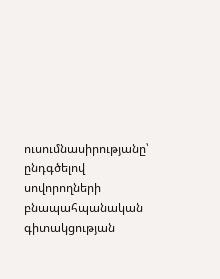ուսումնասիրությանը՝ ընդգծելով սովորողների բնապահպանական գիտակցության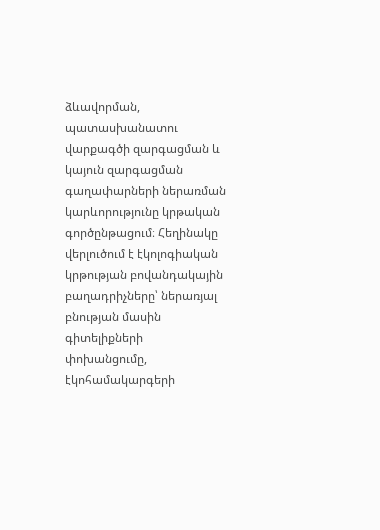ձևավորման, պատասխանատու վարքագծի զարգացման և կայուն զարգացման գաղափարների ներառման կարևորությունը կրթական գործընթացում։ Հեղինակը վերլուծում է էկոլոգիական կրթության բովանդակային բաղադրիչները՝ ներառյալ բնության մասին գիտելիքների փոխանցումը, էկոհամակարգերի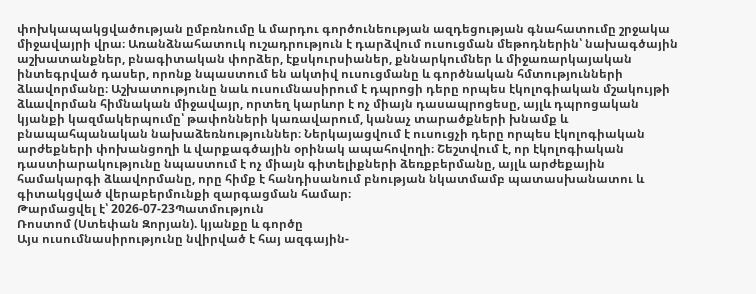փոխկապակցվածության ըմբռնումը և մարդու գործունեության ազդեցության գնահատումը շրջակա միջավայրի վրա։ Առանձնահատուկ ուշադրություն է դարձվում ուսուցման մեթոդներին՝ նախագծային աշխատանքներ, բնագիտական փորձեր, էքսկուրսիաներ, քննարկումներ և միջառարկայական ինտեգրված դասեր, որոնք նպաստում են ակտիվ ուսուցմանը և գործնական հմտությունների ձևավորմանը։ Աշխատությունը նաև ուսումնասիրում է դպրոցի դերը որպես էկոլոգիական մշակույթի ձևավորման հիմնական միջավայր, որտեղ կարևոր է ոչ միայն դասապրոցեսը, այլև դպրոցական կյանքի կազմակերպումը՝ թափոնների կառավարում, կանաչ տարածքների խնամք և բնապահպանական նախաձեռնություններ։ Ներկայացվում է ուսուցչի դերը որպես էկոլոգիական արժեքների փոխանցողի և վարքագծային օրինակ ապահովողի։ Շեշտվում է, որ էկոլոգիական դաստիարակությունը նպաստում է ոչ միայն գիտելիքների ձեռքբերմանը, այլև արժեքային համակարգի ձևավորմանը, որը հիմք է հանդիսանում բնության նկատմամբ պատասխանատու և գիտակցված վերաբերմունքի զարգացման համար։
Թարմացվել է՝ 2026-07-23Պատմություն
Ռոստոմ (Ստեփան Զորյան). կյանքը և գործը
Այս ուսումնասիրությունը նվիրված է հայ ազգային-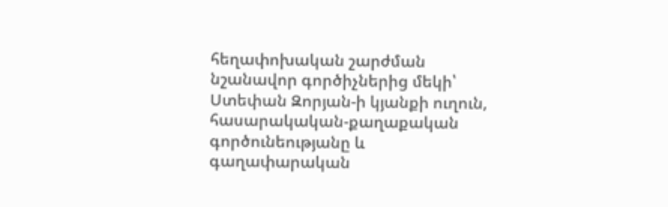հեղափոխական շարժման նշանավոր գործիչներից մեկի՝ Ստեփան Զորյան-ի կյանքի ուղուն, հասարակական-քաղաքական գործունեությանը և գաղափարական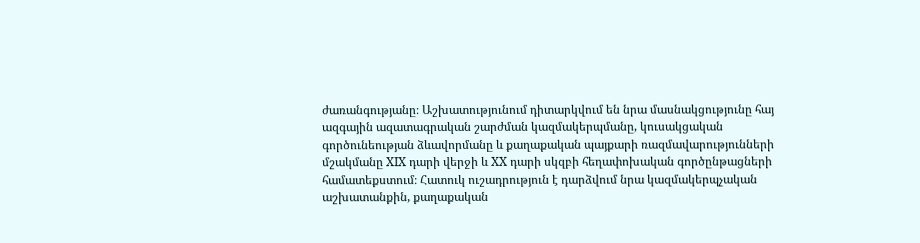ժառանգությանը։ Աշխատությունում դիտարկվում են նրա մասնակցությունը հայ ազգային ազատագրական շարժման կազմակերպմանը, կուսակցական գործունեության ձևավորմանը և քաղաքական պայքարի ռազմավարությունների մշակմանը XIX դարի վերջի և XX դարի սկզբի հեղափոխական գործընթացների համատեքստում։ Հատուկ ուշադրություն է դարձվում նրա կազմակերպչական աշխատանքին, քաղաքական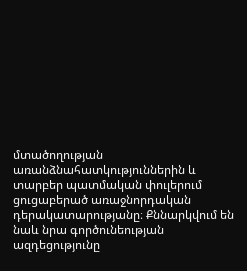մտածողության առանձնահատկություններին և տարբեր պատմական փուլերում ցուցաբերած առաջնորդական դերակատարությանը։ Քննարկվում են նաև նրա գործունեության ազդեցությունը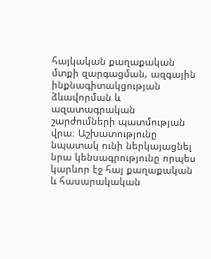հայկական քաղաքական մտքի զարգացման, ազգային ինքնագիտակցության ձևավորման և ազատագրական շարժումների պատմության վրա։ Աշխատությունը նպատակ ունի ներկայացնել նրա կենսագրությունը որպես կարևոր էջ հայ քաղաքական և հասարակական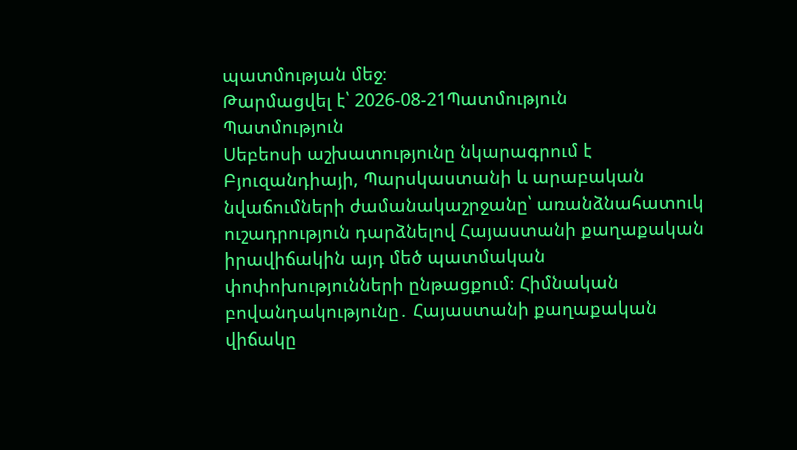պատմության մեջ։
Թարմացվել է՝ 2026-08-21Պատմություն
Պատմություն
Սեբեոսի աշխատությունը նկարագրում է Բյուզանդիայի, Պարսկաստանի և արաբական նվաճումների ժամանակաշրջանը՝ առանձնահատուկ ուշադրություն դարձնելով Հայաստանի քաղաքական իրավիճակին այդ մեծ պատմական փոփոխությունների ընթացքում։ Հիմնական բովանդակությունը․ Հայաստանի քաղաքական վիճակը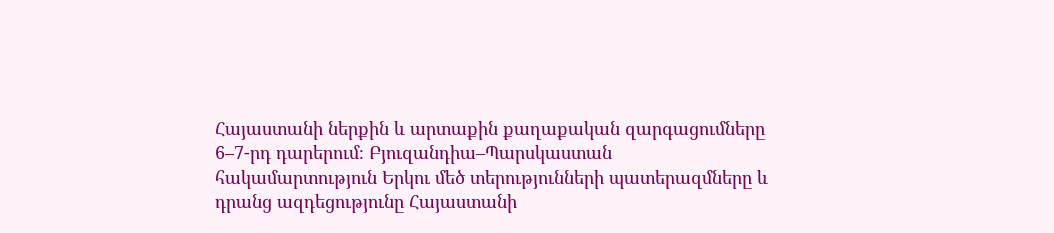Հայաստանի ներքին և արտաքին քաղաքական զարգացումները 6–7-րդ դարերում։ Բյուզանդիա–Պարսկաստան հակամարտություն Երկու մեծ տերությունների պատերազմները և դրանց ազդեցությունը Հայաստանի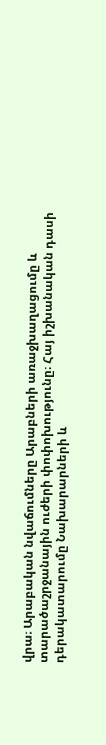վրա։ Արաբական նվաճումները Արաբների առաջխաղացումը և տարածաշրջանային ուժերի փոփոխությունը։ Հայ իշխանական դասի դերակատարումը Նախարարների և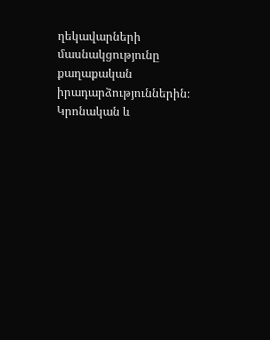ղեկավարների մասնակցությունը քաղաքական իրադարձություններին։ Կրոնական և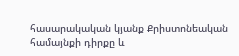հասարակական կյանք Քրիստոնեական համայնքի դիրքը և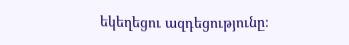եկեղեցու ազդեցությունը։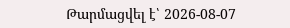Թարմացվել է՝ 2026-08-07